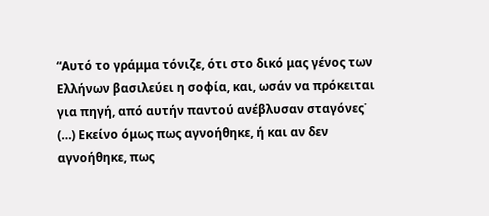“Αυτό το γράμμα τόνιζε, ότι στο δικό μας γένος των Ελλήνων βασιλεύει η σοφία, και, ωσάν να πρόκειται για πηγή, από αυτήν παντού ανέβλυσαν σταγόνες˙ (…) Εκείνο όμως πως αγνοήθηκε, ή και αν δεν αγνοήθηκε, πως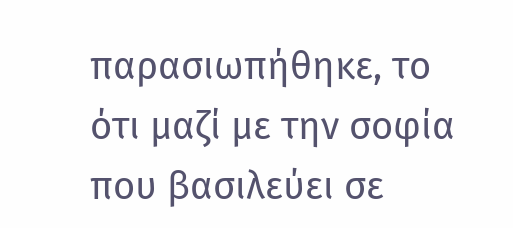παρασιωπήθηκε, το ότι μαζί με την σοφία που βασιλεύει σε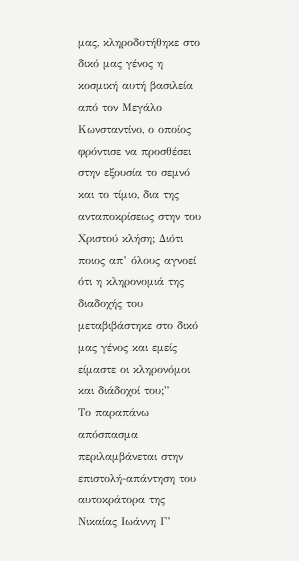μας, κληροδοτήθηκε στο δικό μας γένος η κοσμική αυτή βασιλεία από τον Μεγάλο Κωνσταντίνο, ο οποίος φρόντισε να προσθέσει στην εξουσία το σεμνό και το τίμιο, δια της ανταποκρίσεως στην του Χριστού κλήση; Διότι ποιος απ’ όλους αγνοεί ότι η κληρονομιά της διαδοχής του μεταβιβάστηκε στο δικό μας γένος και εμείς είμαστε οι κληρονόμοι και διάδοχοί του;”
Το παραπάνω απόσπασμα περιλαμβάνεται στην επιστολή-απάντηση του αυτοκράτορα της Νικαίας Ιωάννη Γ’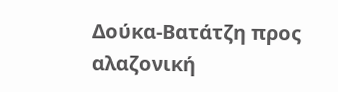Δούκα-Βατάτζη προς αλαζονική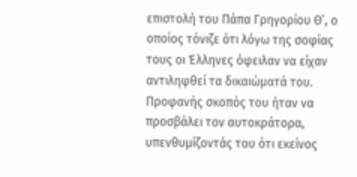επιστολή του Πάπα Γρηγορίου Θ’, ο οποίος τόνιζε ότι λόγω της σοφίας τους οι Έλληνες όφειλαν να είχαν αντιληφθεί τα δικαιώματά του. Προφανής σκοπός του ήταν να προσβάλει τον αυτοκράτορα, υπενθυμίζοντάς του ότι εκείνος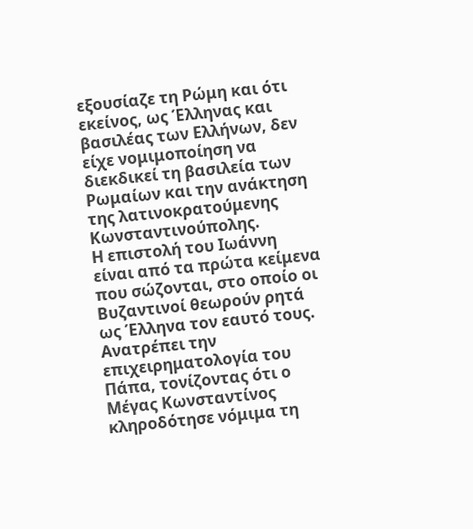εξουσίαζε τη Ρώμη και ότι εκείνος, ως Έλληνας και βασιλέας των Ελλήνων, δεν είχε νομιμοποίηση να διεκδικεί τη βασιλεία των Ρωμαίων και την ανάκτηση της λατινοκρατούμενης Κωνσταντινούπολης.
Η επιστολή του Ιωάννη είναι από τα πρώτα κείμενα που σώζονται, στο οποίο οι Βυζαντινοί θεωρούν ρητά ως Έλληνα τον εαυτό τους. Ανατρέπει την επιχειρηματολογία του Πάπα, τονίζοντας ότι ο Μέγας Κωνσταντίνος κληροδότησε νόμιμα τη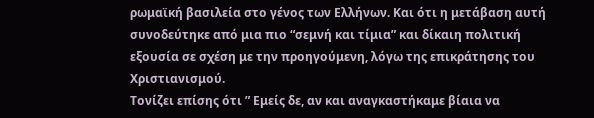ρωμαϊκή βασιλεία στο γένος των Ελλήνων. Και ότι η μετάβαση αυτή συνοδεύτηκε από μια πιο “σεμνή και τίμια” και δίκαιη πολιτική εξουσία σε σχέση με την προηγούμενη, λόγω της επικράτησης του Χριστιανισμού.
Τονίζει επίσης ότι ” Εμείς δε, αν και αναγκαστήκαμε βίαια να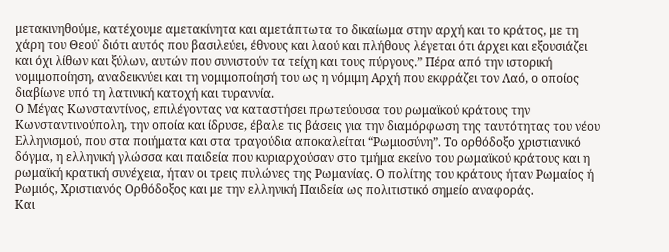μετακινηθούμε, κατέχουμε αμετακίνητα και αμετάπτωτα το δικαίωμα στην αρχή και το κράτος, με τη χάρη του Θεού˙ διότι αυτός που βασιλεύει, έθνους και λαού και πλήθους λέγεται ότι άρχει και εξουσιάζει και όχι λίθων και ξύλων, αυτών που συνιστούν τα τείχη και τους πύργους.” Πέρα από την ιστορική νομιμοποίηση, αναδεικνύει και τη νομιμοποίησή του ως η νόμιμη Αρχή που εκφράζει τον Λαό, ο οποίος διαβίωνε υπό τη λατινική κατοχή και τυραννία.
Ο Μέγας Κωνσταντίνος, επιλέγοντας να καταστήσει πρωτεύουσα του ρωμαϊκού κράτους την Κωνσταντινούπολη, την οποία και ίδρυσε, έβαλε τις βάσεις για την διαμόρφωση της ταυτότητας του νέου Ελληνισμού, που στα ποιήματα και στα τραγούδια αποκαλείται “Ρωμιοσύνη”. Το ορθόδοξο χριστιανικό δόγμα, η ελληνική γλώσσα και παιδεία που κυριαρχούσαν στο τμήμα εκείνο του ρωμαϊκού κράτους και η ρωμαϊκή κρατική συνέχεια, ήταν οι τρεις πυλώνες της Ρωμανίας. Ο πολίτης του κράτους ήταν Ρωμαίος ή Ρωμιός, Χριστιανός Ορθόδοξος και με την ελληνική Παιδεία ως πολιτιστικό σημείο αναφοράς.
Και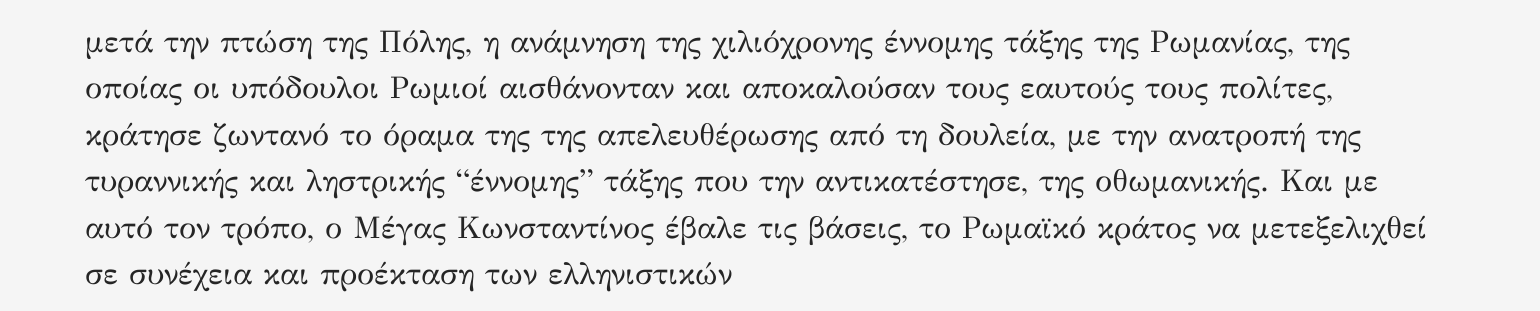μετά την πτώση της Πόλης, η ανάμνηση της χιλιόχρονης έννομης τάξης της Ρωμανίας, της οποίας οι υπόδουλοι Ρωμιοί αισθάνονταν και αποκαλούσαν τους εαυτούς τους πολίτες, κράτησε ζωντανό το όραμα της της απελευθέρωσης από τη δουλεία, με την ανατροπή της τυραννικής και ληστρικής “έννομης” τάξης που την αντικατέστησε, της οθωμανικής. Και με αυτό τον τρόπο, ο Μέγας Κωνσταντίνος έβαλε τις βάσεις, το Ρωμαϊκό κράτος να μετεξελιχθεί σε συνέχεια και προέκταση των ελληνιστικών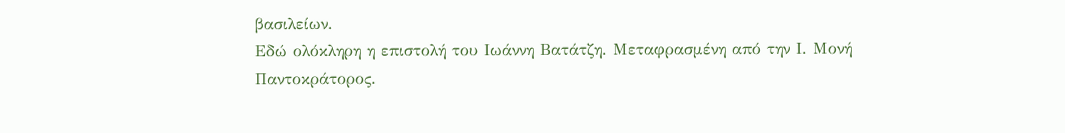βασιλείων.
Εδώ ολόκληρη η επιστολή του Ιωάννη Βατάτζη. Μεταφρασμένη από την Ι. Μονή Παντοκράτορος.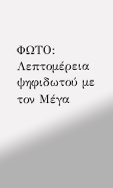ΦΩΤΟ: Λεπτομέρεια ψηφιδωτού με τον Μέγα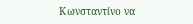Κωνσταντίνο να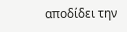αποδίδει την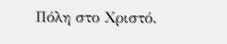Πόλη στο Χριστό.